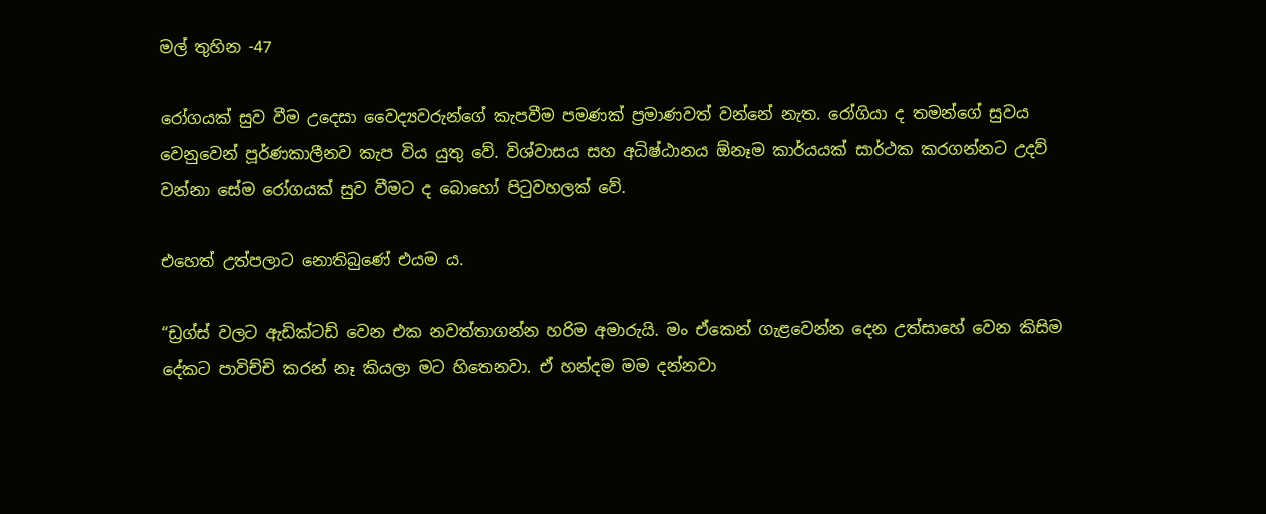මල් තුහින -47

රෝගයක් සුව වීම උදෙසා වෛද්‍යවරුන්ගේ කැපවීම පමණක් ප්‍රමාණවත් වන්නේ නැත. රෝගියා ද තමන්ගේ සුවය වෙනුවෙන් පූර්ණකාලීනව කැප විය යුතු වේ. විශ්වාසය සහ අධිෂ්ඨානය ඕනෑම කාර්යයක් සාර්ථක කරගන්නට උදව් වන්නා සේම රෝගයක් සුව වීමට ද බොහෝ පිටුවහලක් වේ.

එහෙත් උත්පලාට නොතිබුණේ එයම ය.

“ඩ්‍රග්ස් වලට ඇඩික්ටඩ් වෙන එක නවත්තාගන්න හරිම අමාරුයි. මං ඒකෙන් ගැළවෙන්න දෙන උත්සාහේ වෙන කිසිම දේකට පාවිච්චි කරන් නෑ කියලා මට හිතෙනවා. ඒ හන්දම මම දන්නවා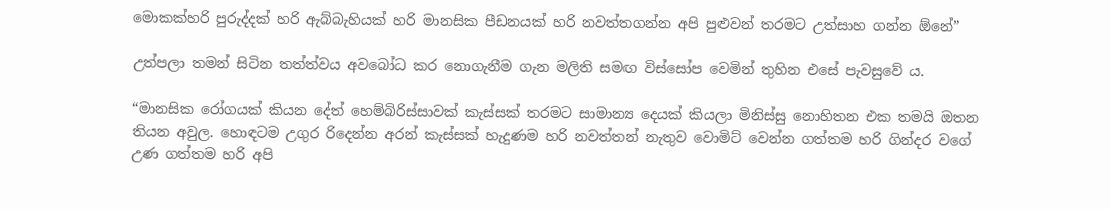මොකක්හරි පුරුද්දක් හරි ඇබ්බැහියක් හරි මානසික පීඩනයක් හරි නවත්තගන්න අපි පුළුවන් තරමට උත්සාහ ගන්න ඕනේ”

උත්පලා තමන් සිටින තත්ත්වය අවබෝධ කර නොගැනීම ගැන මලිති සමඟ විස්සෝප වෙමින් තුහින එසේ පැවසුවේ ය.

“මානසික රෝගයක් කියන දේත් හෙම්බිරිස්සාවක් කැස්සක් තරමට සාමාන්‍ය දෙයක් කියලා මිනිස්සු නොහිතන එක තමයි ඔතන තියන අවුල. හොඳටම උගුර රිදෙන්න අරන් කැස්සක් හැදුණම හරි නවත්තන් නැතුව වොමිට් වෙන්න ගත්තම හරි ගින්දර වගේ උණ ගත්තම හරි අපි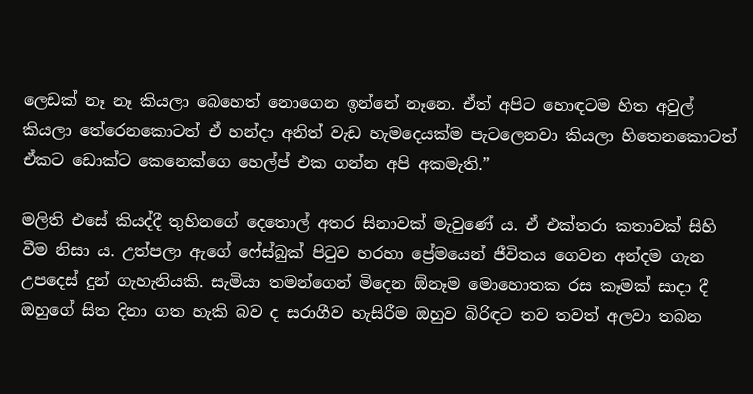ලෙඩක් නෑ නෑ කියලා බෙහෙත් නොගෙන ඉන්නේ නෑනෙ. ඒත් අපිට හොඳටම හිත අවුල් කියලා තේරෙනකොටත් ඒ හන්දා අනිත් වැඩ හැමදෙයක්ම පැටලෙනවා කියලා හිතෙනකොටත් ඒකට ඩොක්ට කෙනෙක්ගෙ හෙල්ප් එක ගන්න අපි අකමැති.”

මලිති එසේ කියද්දී තුහිනගේ දෙතොල් අතර සිනාවක් මැවුණේ ය. ඒ එක්තරා කතාවක් සිහි වීම නිසා ය. උත්පලා ඇගේ ෆේස්බුක් පිටුව හරහා ප්‍රේමයෙන් ජීවිතය ගෙවන අන්දම ගැන උපදෙස් දුන් ගැහැනියකි. සැමියා තමන්ගෙන් මිදෙන ඕනෑම මොහොතක රස කෑමක් සාදා දී ඔහුගේ සිත දිනා ගත හැකි බව ද සරාගීව හැසිරීම ඔහුව බිරිඳට තව තවත් අලවා තබන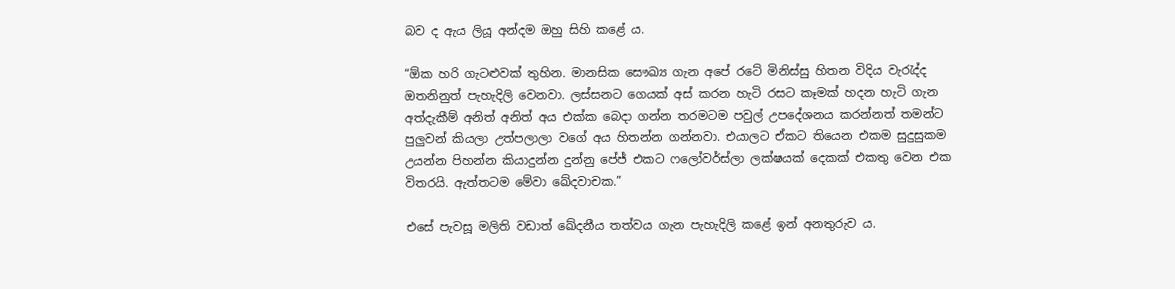බව ද ඇය ලියූ අන්දම ඔහු සිහි කළේ ය.

“ඕක හරි ගැටළුවක් තුහින. මානසික සෞඛ්‍ය ගැන අපේ රටේ මිනිස්සු හිතන විදිය වැරැද්ද ඔතනිනුත් පැහැදිලි වෙනවා. ලස්සනට ගෙයක් අස් කරන හැටි රසට කෑමක් හදන හැටි ගැන අත්දැකීම් අනිත් අනිත් අය එක්ක බෙදා ගන්න තරමටම පවුල් උපදේශනය කරන්නත් තමන්ට පුලුවන් කියලා උත්පලාලා වගේ අය හිතන්න ගන්නවා. එයාලට ඒකට තියෙන එකම සුදුසුකම උයන්න පිහන්න කියාදුන්න දුන්නු පේජ් එකට ෆලෝවර්ස්ලා ලක්ෂයක් දෙකක් එකතු වෙන එක විතරයි. ඇත්තටම මේවා ඛේදවාචක.”

එසේ පැවසූ මලිති වඩාත් ඛේදනීය තත්වය ගැන පැහැදිලි කළේ ඉන් අනතුරුව ය.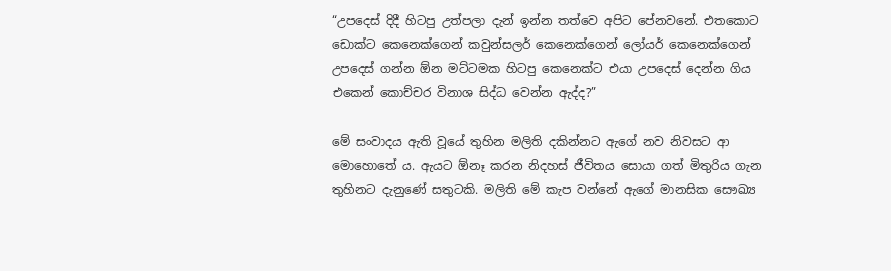“උපදෙස් දිදී හිටපු උත්පලා දැන් ඉන්න තත්වෙ අපිට පේනවනේ. එතකොට ඩොක්ට කෙනෙක්ගෙන් කවුන්සලර් කෙනෙක්ගෙන් ලෝයර් කෙනෙක්ගෙන් උපදෙස් ගන්න ඕන මට්ටමක හිටපු කෙනෙක්ට එයා උපදෙස් දෙන්න ගිය එකෙන් කොච්චර විනාශ සිද්ධ වෙන්න ඇද්ද?”

මේ සංවාදය ඇති වූයේ තුහින මලිති දකින්නට ඇගේ නව නිවසට ආ මොහොතේ ය. ඇයට ඕනෑ කරන නිදහස් ජීවිතය සොයා ගත් මිතුරිය ගැන තුහිනට දැනුණේ සතුටකි. මලිති මේ කැප වන්නේ ඇගේ මානසික සෞඛ්‍ය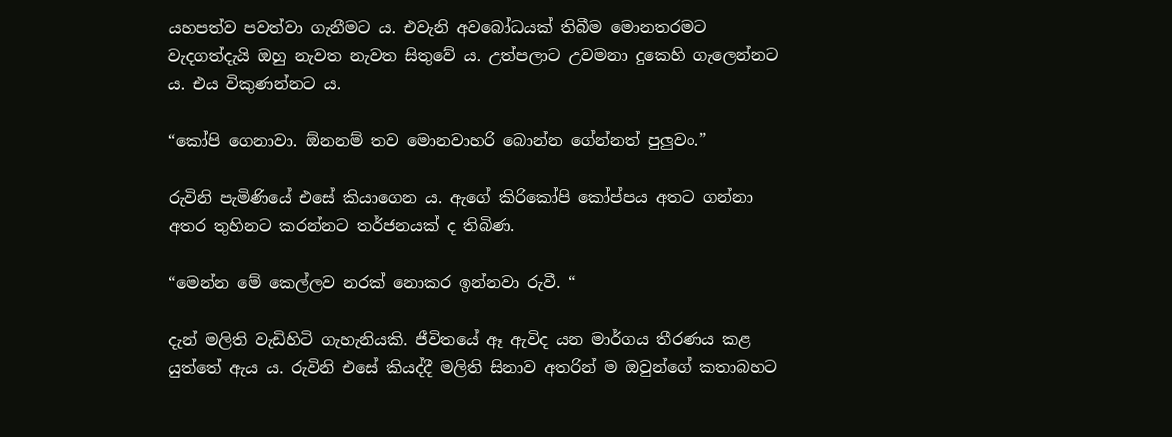යහපත්ව පවත්වා ගැනීමට ය. එවැනි අවබෝධයක් තිබීම මොනතරමට වැදගත්දැයි ඔහු නැවත නැවත සිතුවේ ය. උත්පලාට උවමනා දුකෙහි ගැලෙන්නට ය. එය විකුණන්නට ය.

“කෝපි ගෙනාවා. ඕනනම් තව මොනවාහරි බොන්න ගේන්නත් පුලුවං.”

රුවිනි පැමිණියේ එසේ කියාගෙන ය. ඇගේ කිරිකෝපි කෝප්පය අතට ගන්නා අතර තුහිනට කරන්නට තර්ජනයක් ද තිබිණ.

“මෙන්න මේ කෙල්ලව නරක් නොකර ඉන්නවා රුවී. “

දැන් මලිති වැඩිහිටි ගැහැනියකි. ජීවිතයේ ඈ ඇවිද යන මාර්ගය තීරණය කළ යුත්තේ ඇය ය. රුවිනි එසේ කියද්දී මලිති සිනාව අතරින් ම ඔවුන්ගේ කතාබහට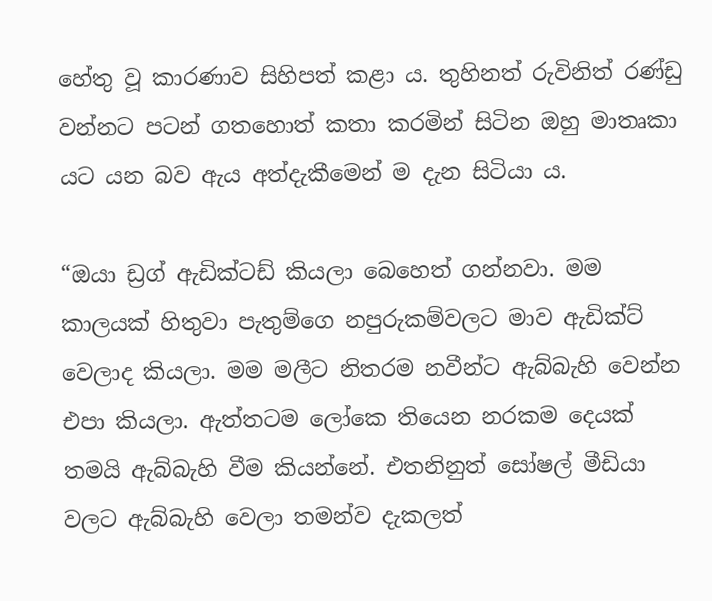හේතු වූ කාරණාව සිහිපත් කළා ය. තුහිනත් රුවිනිත් රණ්ඩු වන්නට පටන් ගතහොත් කතා කරමින් සිටින ඔහු මාතෘකා යට යන බව ඇය අත්දැකීමෙන් ම දැන සිටියා ය.

“ඔයා ඩ්‍රග් ඇඩික්ටඩ් කියලා බෙහෙත් ගන්නවා. මම කාලයක් හිතුවා පැතුම්ගෙ නපුරුකම්වලට මාව ඇඩික්ට් වෙලාද කියලා. මම මලීට නිතරම නවීන්ට ඇබ්බැහි වෙන්න එපා කියලා. ඇත්තටම ලෝකෙ තියෙන නරකම දෙයක් තමයි ඇබ්බැහි වීම කියන්නේ. එතනිනුත් සෝෂල් මීඩියා වලට ඇබ්බැහි වෙලා තමන්ව දැකලත්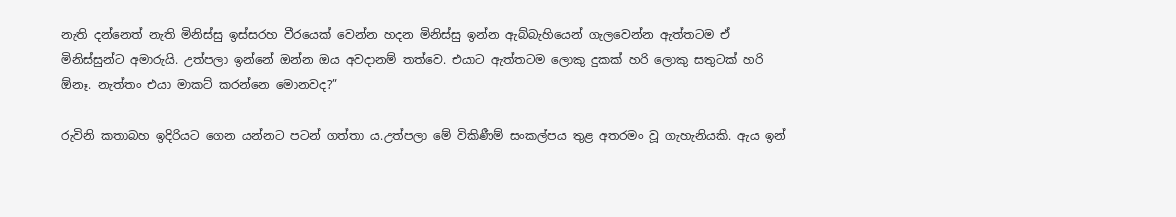නැති දන්නෙත් නැති මිනිස්සු ඉස්සරහ වීරයෙක් වෙන්න හදන මිනිස්සු ඉන්න ඇබ්බැහියෙන් ගැලවෙන්න ඇත්තටම ඒ මිනිස්සුන්ට අමාරුයි. උත්පලා ඉන්නේ ඔන්න ඔය අවදානම් තත්වෙ. එයාට ඇත්තටම ලොකු දුකක් හරි ලොකු සතුටක් හරි ඕනෑ. නැත්තං එයා මාකට් කරන්නෙ මොනවද?”

රුවිනි කතාබහ ඉදිරියට ගෙන යන්නට පටන් ගත්තා ය.උත්පලා මේ විකිණීම් සංකල්පය තුළ අතරමං වූ ගැහැනියකි. ඇය ඉන්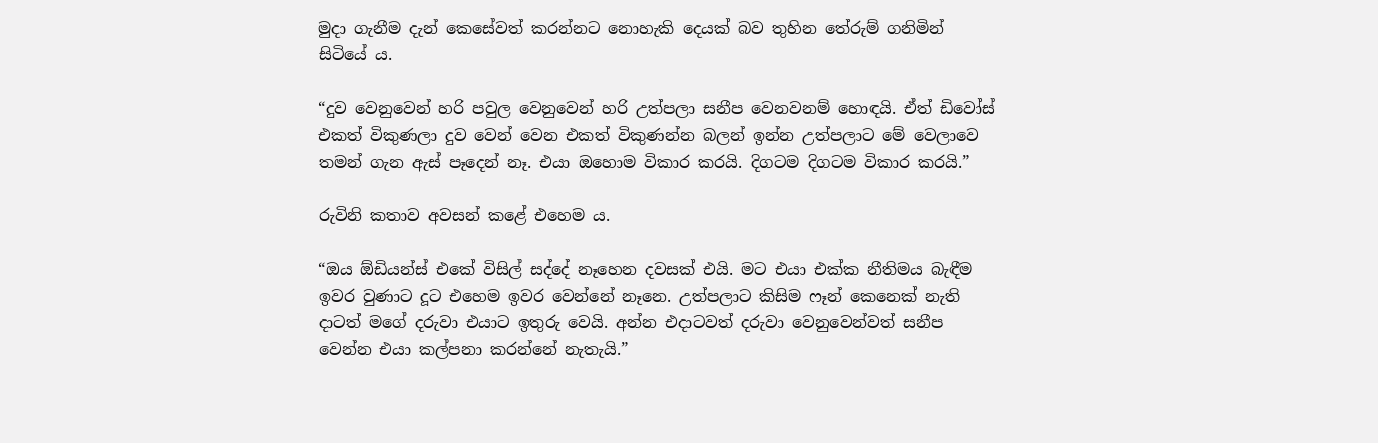මුදා ගැනීම දැන් කෙසේවත් කරන්නට නොහැකි දෙයක් බව තුහින තේරුම් ගනිමින් සිටියේ ය.

“දුව වෙනුවෙන් හරි පවුල වෙනුවෙන් හරි උත්පලා සනීප වෙනවනම් හොඳයි. ඒත් ඩිවෝස් එකත් විකුණලා දුව වෙන් වෙන එකත් විකුණන්න බලන් ඉන්න උත්පලාට මේ වෙලාවෙ තමන් ගැන ඇස් පෑදෙන් නෑ. එයා ඔහොම විකාර කරයි. දිගටම දිගටම විකාර කරයි.”

රුවිනි කතාව අවසන් කළේ එහෙම ය.

“ඔය ඕඩියන්ස් එකේ විසිල් සද්දේ නෑහෙන දවසක් එයි. මට එයා එක්ක නීතිමය බැඳීම ඉවර වුණාට දූට එහෙම ඉවර වෙන්නේ නෑනෙ. උත්පලාට කිසිම ෆෑන් කෙනෙක් නැති දාටත් මගේ දරුවා එයාට ඉතුරු වෙයි. අන්න එදාටවත් දරුවා වෙනුවෙන්වත් සනීප වෙන්න එයා කල්පනා කරන්නේ නැතැයි.”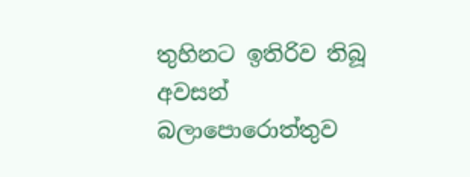තුහිනට ඉතිරිව තිබූ අවසන් බලාපොරොත්තුව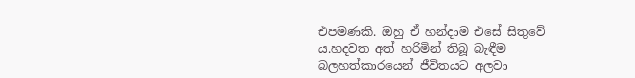එපමණකි. ඔහු ඒ හන්දාම එසේ සිතුවේ ය.හදවත අත් හරිමින් තිබූ බැඳීම බලහත්කාරයෙන් ජීවිතයට අලවා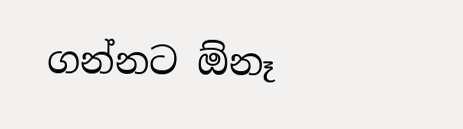ගන්නට ඕනෑ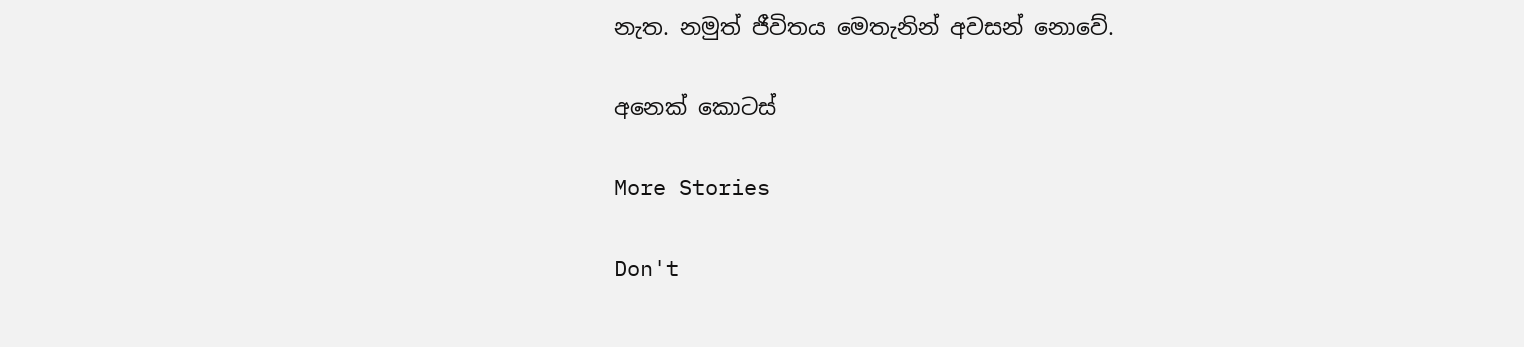නැත. නමුත් ජීවිතය මෙතැනින් අවසන් නොවේ.

අනෙක් කොටස්

More Stories

Don't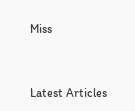Miss


Latest Articles